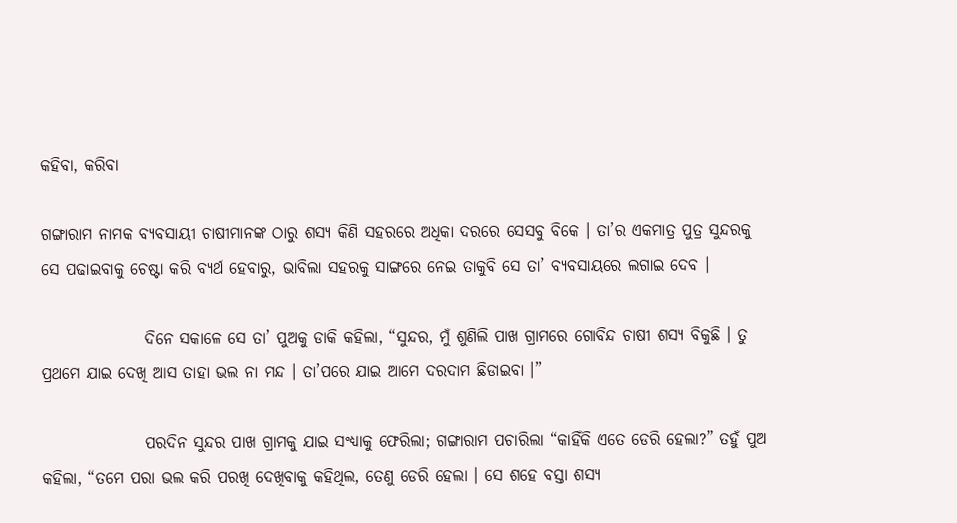କହିବା, କରିବା

ଗଙ୍ଗାରାମ ନାମକ ବ୍ୟବସାୟୀ ଚାଷୀମାନଙ୍କ ଠାରୁ ଶସ୍ୟ କିଣି ସହରରେ ଅଧିକା ଦରରେ ସେସବୁ ବିକେ । ତା’ର ଏକମାତ୍ର ପୁତ୍ର ସୁନ୍ଦରକୁ ସେ ପଢାଇବାକୁ ଚେଷ୍ଟା କରି ବ୍ୟର୍ଥ ହେବାରୁ, ଭାବିଲା ସହରକୁ ସାଙ୍ଗରେ ନେଇ ତାକୁବି ସେ ତା’ ବ୍ୟବସାୟରେ ଲଗାଇ ଦେବ ।

                ଦିନେ ସକାଳେ ସେ ତା’ ପୁଅକୁ ଡାକି କହିଲା, “ସୁନ୍ଦର, ମୁଁ ଶୁଣିଲି ପାଖ ଗ୍ରାମରେ ଗୋବିନ୍ଦ ଚାଷୀ ଶସ୍ୟ ବିକୁଛି । ତୁ ପ୍ରଥମେ ଯାଇ ଦେଖି ଆସ ତାହା ଭଲ ନା ମନ୍ଦ । ତା’ପରେ ଯାଇ ଆମେ ଦରଦାମ ଛିଡାଇବା ।”

                ପରଦିନ ସୁନ୍ଦର ପାଖ ଗ୍ରାମକୁ ଯାଇ ସଂଧ୍ୟାକୁ ଫେରିଲା; ଗଙ୍ଗାରାମ ପଚାରିଲା “କାହିଁକି ଏତେ ଡେରି ହେଲା?” ତହୁଁ ପୁଅ କହିଲା, “ତମେ ପରା ଭଲ କରି ପରଖି ଦେଖିବାକୁ କହିଥିଲ, ତେଣୁ ଡେରି ହେଲା । ସେ ଶହେ ବସ୍ତା ଶସ୍ୟ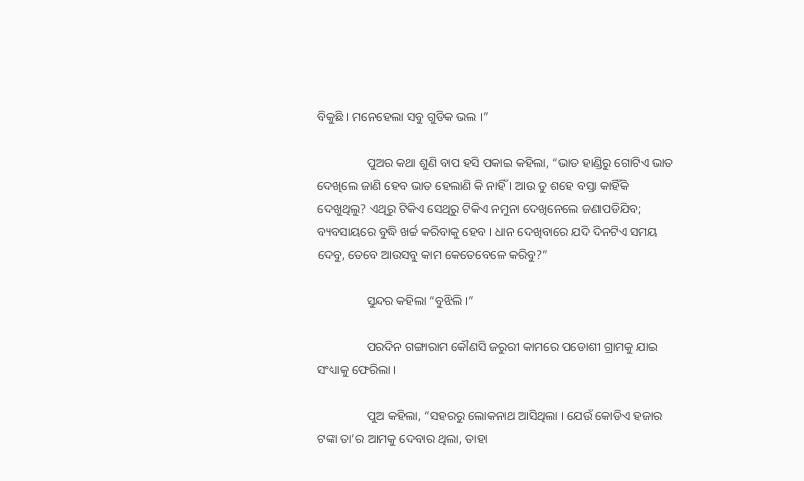ବିକୁଛି । ମନେହେଲା ସବୁ ଗୁଡିକ ଭଲ ।”

                ପୁଅର କଥା ଶୁଣି ବାପ ହସି ପକାଇ କହିଲା, “ଭାତ ହାଣ୍ଡିରୁ ଗୋଟିଏ ଭାତ ଦେଖିଲେ ଜାଣି ହେବ ଭାତ ହେଲାଣି କି ନାହିଁ । ଆଉ ତୁ ଶହେ ବସ୍ତା କାହିଁକି ଦେଖୁଥିଲୁ? ଏଥିରୁ ଟିକିଏ ସେଥିରୁ ଟିକିଏ ନମୁନା ଦେଖିନେଲେ ଜଣାପଡିଯିବ; ବ୍ୟବସାୟରେ ବୁଦ୍ଧି ଖର୍ଚ୍ଚ କରିବାକୁ ହେବ । ଧାନ ଦେଖିବାରେ ଯଦି ଦିନଟିଏ ସମୟ ଦେବୁ, ତେବେ ଆଉସବୁ କାମ କେତେବେଳେ କରିବୁ?”

                ସୁନ୍ଦର କହିଲା “ବୁଝିଲି ।”

                ପରଦିନ ଗଙ୍ଗାରାମ କୌଣସି ଜରୁରୀ କାମରେ ପଡୋଶୀ ଗ୍ରାମକୁ ଯାଇ ସଂଧ୍ୟାକୁ ଫେରିଲା ।

                ପୁଅ କହିଲା, “ସହରରୁ ଲୋକନାଥ ଆସିଥିଲା । ଯେଉଁ କୋଡିଏ ହଜାର ଟଙ୍କା ତା’ର ଆମକୁ ଦେବାର ଥିଲା, ତାହା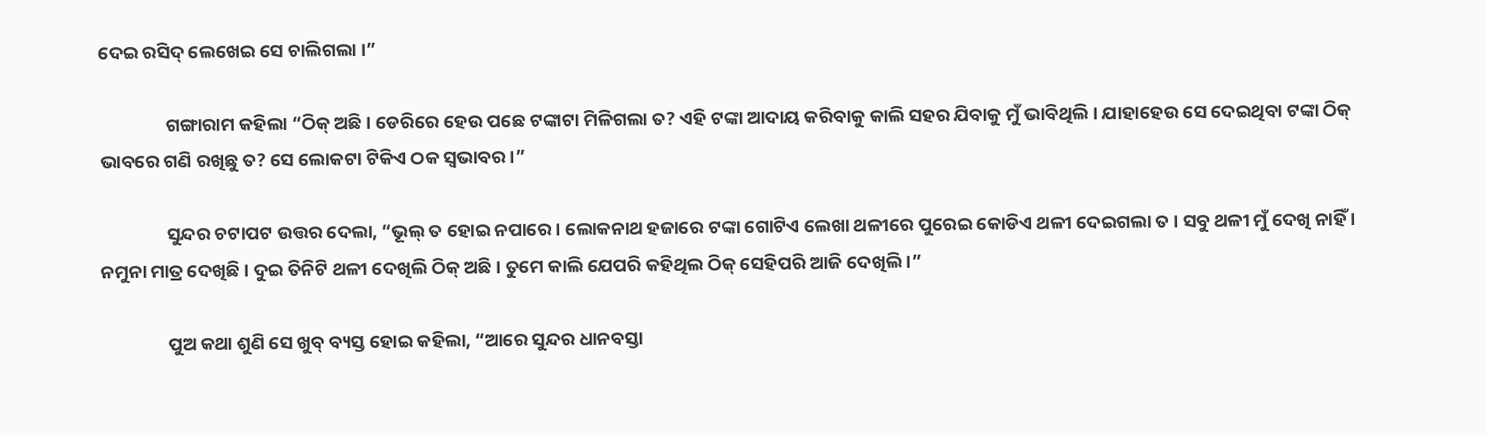ଦେଇ ରସିଦ୍ ଲେଖେଇ ସେ ଚାଲିଗଲା ।”

                ଗଙ୍ଗାରାମ କହିଲା “ଠିକ୍ ଅଛି । ଡେରିରେ ହେଉ ପଛେ ଟଙ୍କାଟା ମିଳିଗଲା ତ? ଏହି ଟଙ୍କା ଆଦାୟ କରିବାକୁ କାଲି ସହର ଯିବାକୁ ମୁଁ ଭାବିଥିଲି । ଯାହାହେଉ ସେ ଦେଇଥିବା ଟଙ୍କା ଠିକ୍ ଭାବରେ ଗଣି ରଖିଛୁ ତ? ସେ ଲୋକଟା ଟିକିଏ ଠକ ସ୍ୱଭାବର ।”

                ସୁନ୍ଦର ଚଟାପଟ ଉତ୍ତର ଦେଲା, “ଭୂଲ୍ ତ ହୋଇ ନପାରେ । ଲୋକନାଥ ହଜାରେ ଟଙ୍କା ଗୋଟିଏ ଲେଖା ଥଳୀରେ ପୁରେଇ କୋଡିଏ ଥଳୀ ଦେଇଗଲା ତ । ସବୁ ଥଳୀ ମୁଁ ଦେଖି ନାହିଁ । ନମୁନା ମାତ୍ର ଦେଖିଛି । ଦୁଇ ତିନିଟି ଥଳୀ ଦେଖିଲି ଠିକ୍ ଅଛି । ତୁମେ କାଲି ଯେପରି କହିଥିଲ ଠିକ୍ ସେହିପରି ଆଜି ଦେଖିଲି ।”

                ପୁଅ କଥା ଶୁଣି ସେ ଖୁବ୍ ବ୍ୟସ୍ତ ହୋଇ କହିଲା, “ଆରେ ସୁନ୍ଦର ଧାନବସ୍ତା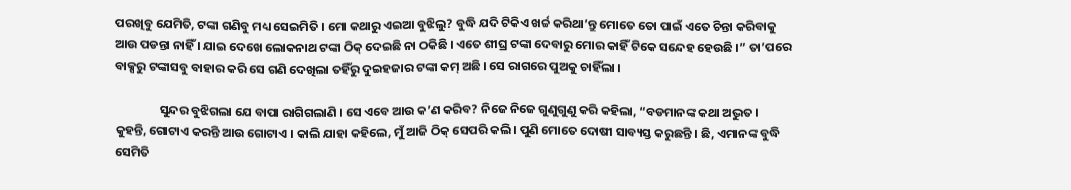ପରଖିବୁ ଯେମିତି, ଟଙ୍କା ଗଣିବୁ ମଧ୍ୟ ସେଇମିତି । ମୋ କଥାରୁ ଏଇଆ ବୁଝିଲୁ? ବୁଦ୍ଧି ଯଦି ଟିକିଏ ଖର୍ଚ୍ଚ କରିଥା’ନ୍ତୁ ମୋତେ ତୋ ପାଇଁ ଏତେ ଚିନ୍ତା କରିବାକୁ ଆଉ ପଡନ୍ତା ନାହିଁ । ଯାଇ ଦେଖେ ଲୋକନାଥ ଟଙ୍କା ଠିକ୍ ଦେଇଛି ନା ଠକିଛି । ଏତେ ଶୀଘ୍ର ଟଙ୍କା ଦେବାରୁ ମୋର କାହିଁ ଟିକେ ସନ୍ଦେହ ହେଉଛି ।” ତା’ପରେ ବାକ୍ସରୁ ଟଙ୍କାସବୁ ବାହାର କରି ସେ ଗଣି ଦେଖିଲା ତହିଁରୁ ଦୁଇହଜାର ଟଙ୍କା କମ୍ ଅଛି । ସେ ରାଗରେ ପୁଅକୁ ଚାହିଁଲା ।

                ସୁନ୍ଦର ବୁଝିଗଲା ଯେ ବାପା ରାଗିଗଲାଣି । ସେ ଏବେ ଆଉ କ’ଣ କରିବ? ନିଜେ ନିଜେ ଗୁଣୁଗୁଣୁ କରି କହିଲା, “ବଡମାନଙ୍କ କଥା ଅଦ୍ଭୁତ । କୁହନ୍ତି, ଗୋଟାଏ କରନ୍ତି ଆଉ ଗୋଟାଏ । କାଲି ଯାହା କହିଲେ, ମୁଁ ଆଜି ଠିକ୍ ସେପରି କଲି । ପୁଣି ମୋତେ ଦୋଷୀ ସାବ୍ୟସ୍ତ କରୁଛନ୍ତି । ଛି, ଏମାନଙ୍କ ବୁଦ୍ଧି ସେମିତି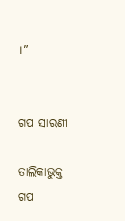।”


ଗପ ସାରଣୀ

ତାଲିକାଭୁକ୍ତ ଗପ